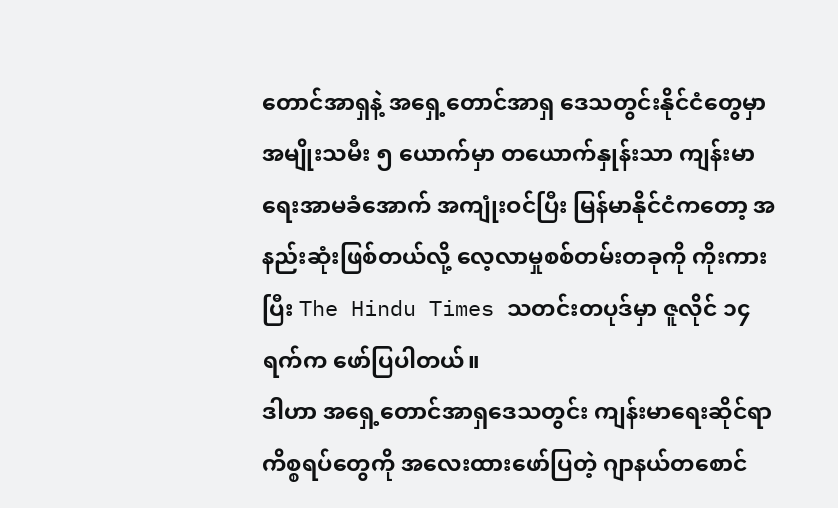တောင်အာရှနဲ့ အရှေ့တောင်အာရှ ဒေသတွင်းနိုင်ငံတွေမှာ အမျိုးသမီး ၅ ယောက်မှာ တယောက်နှုန်းသာ ကျန်းမာရေးအာမခံအောက် အကျုံးဝင်ပြီး မြန်မာနိုင်ငံကတော့ အနည်းဆုံးဖြစ်တယ်လို့ လေ့လာမှုစစ်တမ်းတခုကို ကိုးကားပြီး The Hindu Times သတင်းတပုဒ်မှာ ဇူလိုင် ၁၄ ရက်က ဖော်ပြပါတယ်။
ဒါဟာ အရှေ့တောင်အာရှဒေသတွင်း ကျန်းမာရေးဆိုင်ရာကိစ္စရပ်တွေကို အလေးထားဖော်ပြတဲ့ ဂျာနယ်တစောင်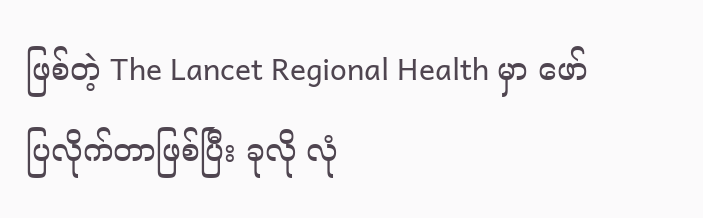ဖြစ်တဲ့ The Lancet Regional Health မှာ ဖော်ပြလိုက်တာဖြစ်ပြီး ခုလို လုံ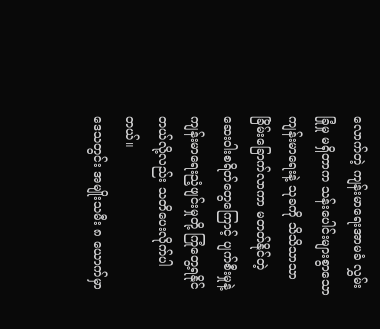လောက်တဲ့ ကျန်းမာရေးအာမခံ လွှမ်းခြုံမှု မရှိတာက သန်းပေါင်းများစွာသော ကျန်းမာရေးနဲ့ သုခကို သိသိသာသာ ခြိမ်းခြောက်လာကာ မတတ်နိုင်တဲ့ ဆေးဝါးစရိတ်တွေကြောင့် ပျက်စီးမှုနဲ့ ကျန်းမာရေးညံ့ဖျင်းမှုတို့ ကြုံတွေ့ရနိုင်တယ်လို့လည်း သတိပေးလိုက်ပါတယ်။
ဒေသတွင်း အမျိုးသမီး ၈ ယောက်မှာ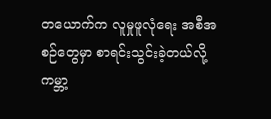တယောက်က လူမှုဖူလုံရေး အစီအစဉ်တွေမှာ စာရင်းသွင်းခဲ့တယ်လို့ ကမ္ဘာ့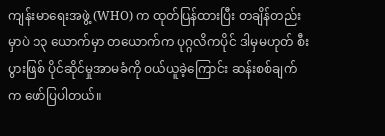ကျန်းမာရေးအဖွဲ့ (WHO) က ထုတ်ပြန်ထားပြီး တချိန်တည်းမှာပဲ ၁၃ ယောက်မှာ တယောက်က ပုဂ္ဂလိကပိုင် ဒါမှမဟုတ် စီးပွားဖြစ် ပိုင်ဆိုင်မှုအာမခံကို ဝယ်ယူခဲ့ကြောင်း ဆန်းစစ်ချက်က ဖော်ပြပါတယ်။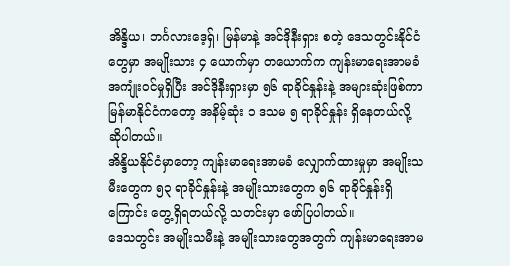အိန္ဒိယ၊ ဘင်္ဂလားဒေ့ရှ်၊ မြန်မာနဲ့ အင်ဒိုနီးရှား စတဲ့ ဒေသတွင်းနိုင်ငံတွေမှာ အမျိုးသား ၄ ယောက်မှာ တယောက်က ကျန်းမာရေးအာမခံ အကျုံးဝင်မှုရှိပြီး အင်ဒိုနီးရှားမှာ ၅၆ ရာခိုင်နှုန်းနဲ့ အများဆုံးဖြစ်ကာ မြန်မာနိုင်ငံကတော့ အနိမ့်ဆုံး ၁ ဒသမ ၅ ရာခိုင်နှုန်း ရှိနေတယ်လို့ ဆိုပါတယ်။
အိန္ဒိယနိုင်ငံမှာတော့ ကျန်းမာရေးအာမခံ လျှောက်ထားမှုမှာ အမျိုးသမီးတွေက ၅၃ ရာခိုင်နှုန်းနဲ့ အမျိုးသားတွေက ၅၆ ရာခိုင်နှုန်းရှိကြောင်း တွေ့ရှိရတယ်လို့ သတင်းမှာ ဖော်ပြပါတယ်။
ဒေသတွင်း အမျိုးသမီးနဲ့ အမျိုးသားတွေအတွက် ကျန်းမာရေးအာမ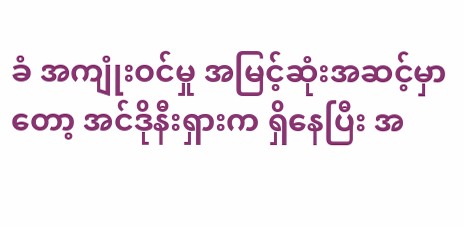ခံ အကျုံးဝင်မှု အမြင့်ဆုံးအဆင့်မှာတော့ အင်ဒိုနီးရှားက ရှိနေပြီး အ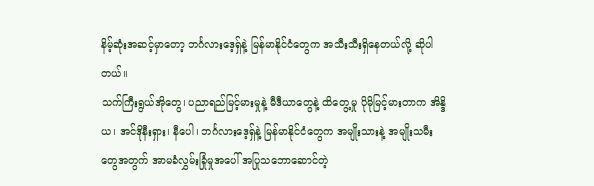နိမ့်ဆုံးအဆင့်မှာတော့ ဘင်္ဂလားဒေ့ရှ်နဲ့ မြန်မာနိုင်ငံတွေက အသီးသီးရှိနေတယ်လို့ ဆိုပါတယ်။
သက်ကြီးရွယ်အိုတွေ၊ ပညာရည်မြင့်မားမှုနဲ့ မီဒီယာတွေနဲ့ ထိတွေ့မှု ပိုမိုမြင့်မားတာက အိန္ဒိယ၊ အင်ဒိုနီးရှား၊ နီပေါ၊ ဘင်္ဂလားဒေ့ရှ်နဲ့ မြန်မာနိုင်ငံတွေက အမျိုးသားနဲ့ အမျိုးသမီးတွေအတွက် အာမခံလွှမ်းခြုံမှုအပေါ် အပြုသဘောဆောင်တဲ့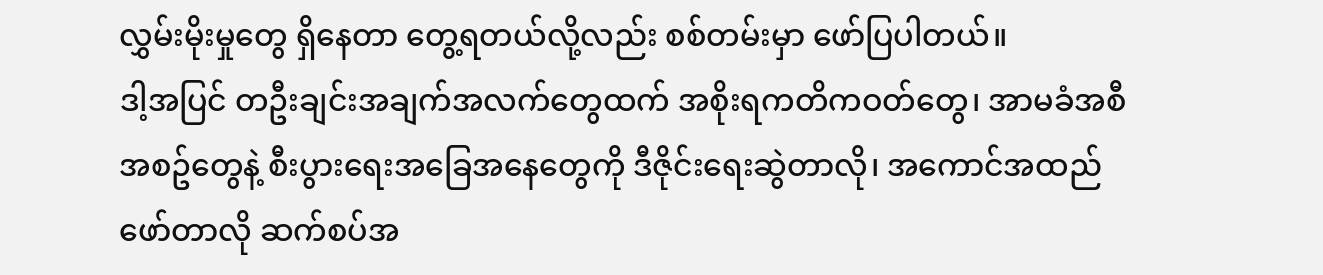လွှမ်းမိုးမှုတွေ ရှိနေတာ တွေ့ရတယ်လို့လည်း စစ်တမ်းမှာ ဖော်ပြပါတယ်။
ဒါ့အပြင် တဦးချင်းအချက်အလက်တွေထက် အစိုးရကတိကဝတ်တွေ၊ အာမခံအစီအစဥ်တွေနဲ့ စီးပွားရေးအခြေအနေတွေကို ဒီဇိုင်းရေးဆွဲတာလို၊ အကောင်အထည်ဖော်တာလို ဆက်စပ်အ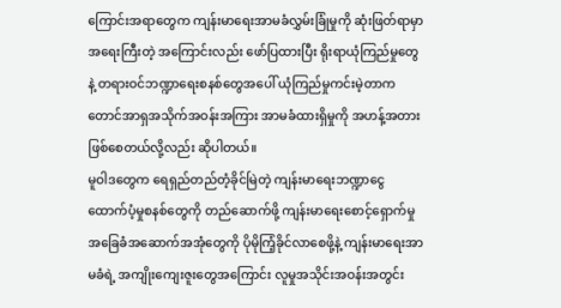ကြောင်းအရာတွေက ကျန်းမာရေးအာမခံလွှမ်းခြုံမှုကို ဆုံးဖြတ်ရာမှာ အရေးကြီးတဲ့ အကြောင်းလည်း ဖော်ပြထားပြီး ရိုးရာယုံကြည်မှုတွေနဲ့ တရားဝင်ဘဏ္ဍာရေးစနစ်တွေအပေါ် ယုံကြည်မှုကင်းမဲ့တာက တောင်အာရှအသိုက်အဝန်းအကြား အာမခံထားရှိမှုကို အဟန့်အတား ဖြစ်စေတယ်လို့လည်း ဆိုပါတယ်။
မူဝါဒတွေက ရေရှည်တည်တံ့ခိုင်မြဲတဲ့ ကျန်းမာရေးဘဏ္ဍာငွေ ထောက်ပံ့မှုစနစ်တွေကို တည်ဆောက်ဖို့ ကျန်းမာရေးစောင့်ရှောက်မှု အခြေခံအဆောက်အအုံတွေကို ပိုမိုကြံ့ခိုင်လာစေဖို့နဲ့ ကျန်းမာရေးအာမခံရဲ့ အကျိုးကျေးဇူးတွေအကြောင်း လူမှုအသိုင်းအဝန်းအတွင်း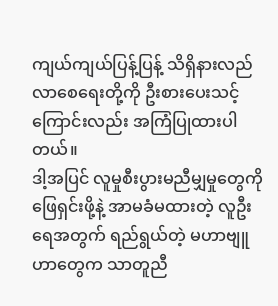ကျယ်ကျယ်ပြန့်ပြန့် သိရှိနားလည်လာစေရေးတို့ကို ဦးစားပေးသင့်ကြောင်းလည်း အကြံပြုထားပါတယ်။
ဒါ့အပြင် လူမှုစီးပွားမညီမျှမှုတွေကို ဖြေရှင်းဖို့နဲ့ အာမခံမထားတဲ့ လူဦးရေအတွက် ရည်ရွယ်တဲ့ မဟာဗျူဟာတွေက သာတူညီ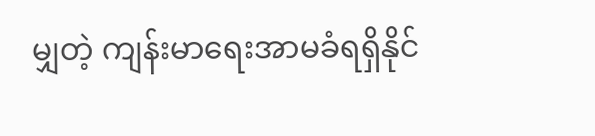မျှတဲ့ ကျန်းမာရေးအာမခံရရှိနိုင်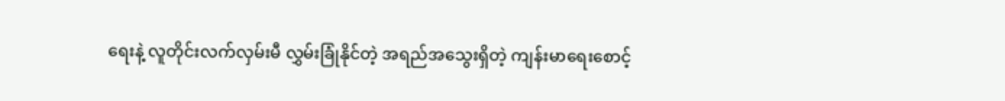ရေးနဲ့ လူတိုင်းလက်လှမ်းမီ လွှမ်းခြုံနိုင်တဲ့ အရည်အသွေးရှိတဲ့ ကျန်းမာရေးစောင့်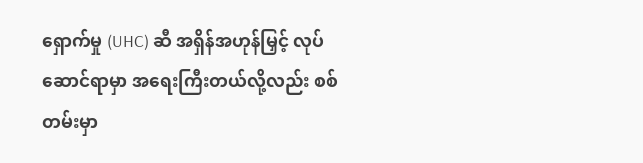ရှောက်မှု (UHC) ဆီ အရှိန်အဟုန်မြှင့် လုပ်ဆောင်ရာမှာ အရေးကြီးတယ်လို့လည်း စစ်တမ်းမှာ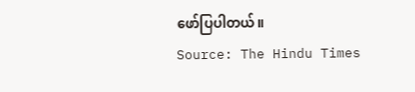ဖော်ပြပါတယ်။
Source: The Hindu Times